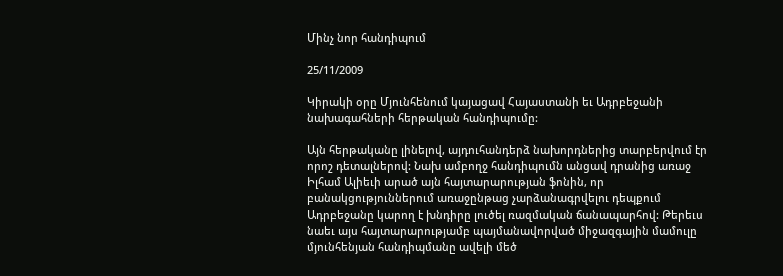Մինչ նոր հանդիպում

25/11/2009

Կիրակի օրը Մյունհենում կայացավ Հայաստանի եւ Ադրբեջանի նախագահների հերթական հանդիպումը:

Այն հերթականը լինելով, այդուհանդերձ նախորդներից տարբերվում էր որոշ դետալներով: Նախ ամբողջ հանդիպումն անցավ դրանից առաջ Իլհամ Ալիեւի արած այն հայտարարության ֆոնին, որ բանակցություններում առաջընթաց չարձանագրվելու դեպքում Ադրբեջանը կարող է խնդիրը լուծել ռազմական ճանապարհով: Թերեւս նաեւ այս հայտարարությամբ պայմանավորված միջազգային մամուլը մյունհենյան հանդիպմանը ավելի մեծ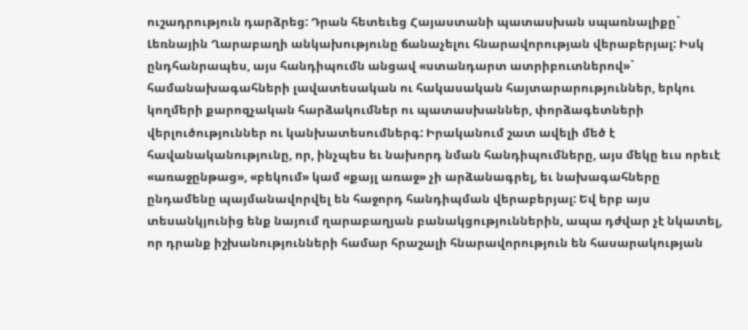ուշադրություն դարձրեց: Դրան հետեւեց Հայաստանի պատասխան սպառնալիքը` Լեռնային Ղարաբաղի անկախությունը ճանաչելու հնարավորության վերաբերյալ: Իսկ ընդհանրապես, այս հանդիպումն անցավ «ստանդարտ ատրիբուտներով»` համանախագահների լավատեսական ու հակասական հայտարարություններ, երկու կողմերի քարոզչական հարձակումներ ու պատասխաններ, փորձագետների վերլուծություններ ու կանխատեսումներգ: Իրականում շատ ավելի մեծ է հավանականությունը, որ, ինչպես եւ նախորդ նման հանդիպումները, այս մեկը եւս որեւէ «առաջընթաց», «բեկում» կամ «քայլ առաջ» չի արձանագրել, եւ նախագահները ընդամենը պայմանավորվել են հաջորդ հանդիպման վերաբերյալ: Եվ երբ այս տեսանկյունից ենք նայում ղարաբաղյան բանակցություններին, ապա դժվար չէ նկատել, որ դրանք իշխանությունների համար հրաշալի հնարավորություն են հասարակության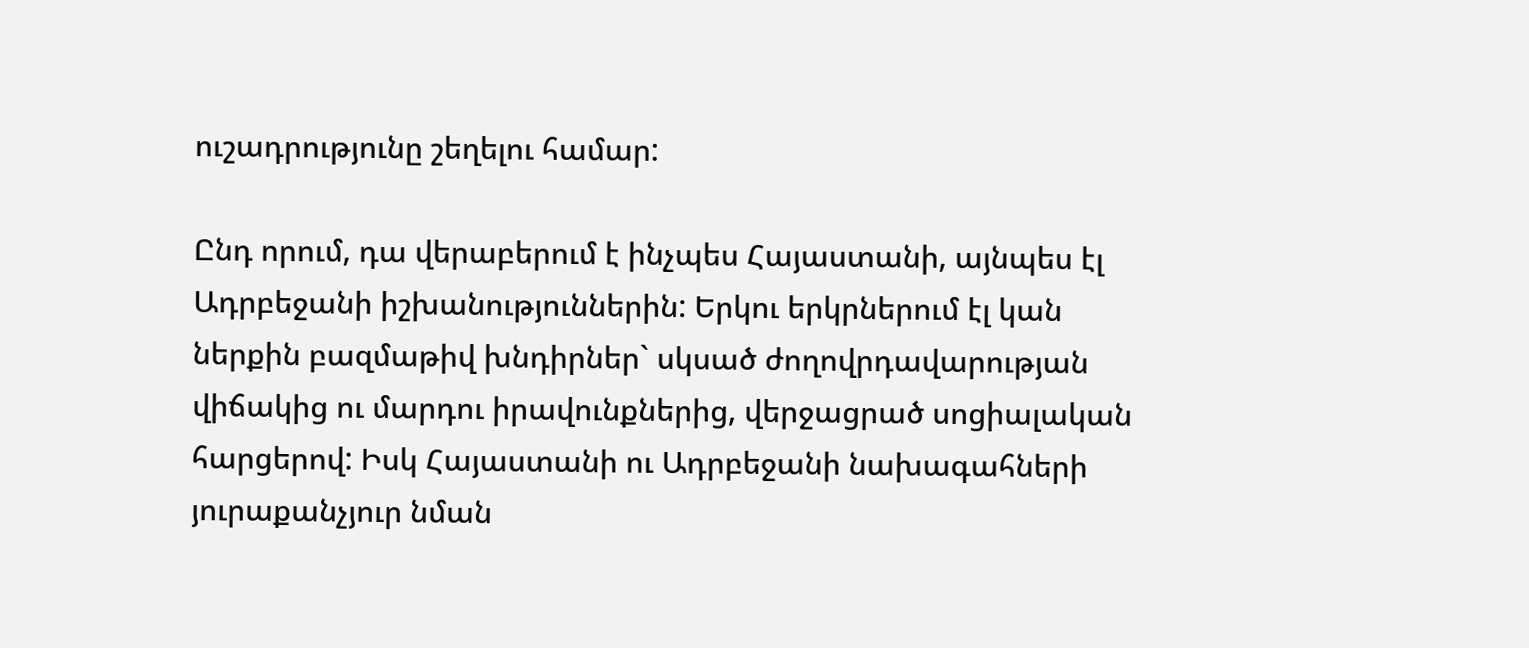ուշադրությունը շեղելու համար:

Ընդ որում, դա վերաբերում է ինչպես Հայաստանի, այնպես էլ Ադրբեջանի իշխանություններին: Երկու երկրներում էլ կան ներքին բազմաթիվ խնդիրներ` սկսած ժողովրդավարության վիճակից ու մարդու իրավունքներից, վերջացրած սոցիալական հարցերով: Իսկ Հայաստանի ու Ադրբեջանի նախագահների յուրաքանչյուր նման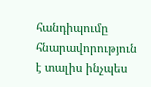հանդիպումը հնարավորություն է տալիս ինչպես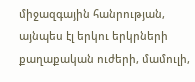միջազգային հանրության, այնպես էլ երկու երկրների քաղաքական ուժերի, մամուլի,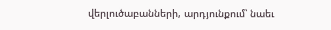վերլուծաբանների, արդյունքում՝ նաեւ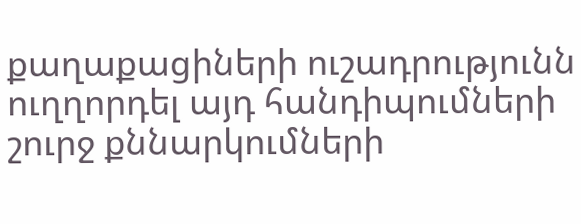քաղաքացիների ուշադրությունն ուղղորդել այդ հանդիպումների շուրջ քննարկումների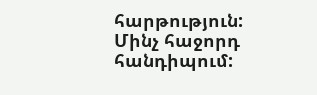հարթություն: Մինչ հաջորդ հանդիպում: